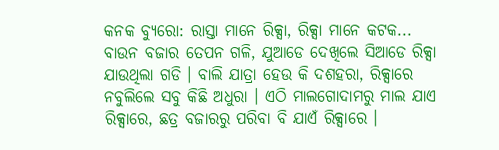କନକ ବ୍ୟୁରୋ: ରାସ୍ତା ମାନେ ରିକ୍ସା, ରିକ୍ସା ମାନେ କଟକ... ବାଉନ ବଜାର ତେପନ ଗଳି, ଯୁଆଡେ ଦେଖିଲେ ସିଆଡେ ରିକ୍ସା ଯାଉଥିଲା ଗଡି । ବାଲି ଯାତ୍ରା ହେଉ କି ଦଶହରା, ରିକ୍ସାରେ ନବୁଲିଲେ ସବୁ କିଛି ଅଧୁରା । ଏଠି ମାଲଗୋଦାମରୁ ମାଲ ଯାଏ ରିକ୍ସାରେ, ଛତ୍ର ବଜାରରୁ ପରିବା ବି ଯାଏଁ ରିକ୍ସାରେ ।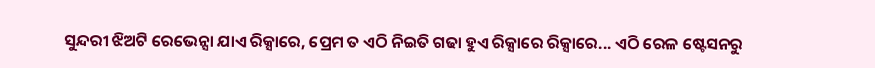ସୁନ୍ଦରୀ ଝିଅଟି ରେଭେନ୍ସା ଯାଏ ରିକ୍ସାରେ, ପ୍ରେମ ତ ଏଠି ନିଇତି ଗଢା ହୁଏ ରିକ୍ସାରେ ରିକ୍ସାରେ... ଏଠି ରେଳ ଷ୍ଟେସନରୁ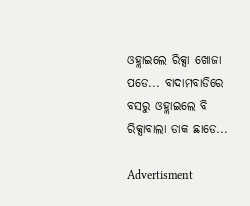ଓହ୍ଲାଇଲେ ରିକ୍ସା ଖୋଜା ପଡେ... ବାଦାମବାଡିରେ ବସରୁ ଓହ୍ଲାଇଲେ ବି ରିକ୍ସାବାଲା ଡାକ ଛାଡେ...

Advertisment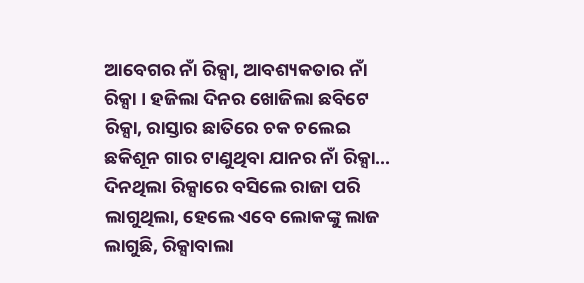ଆବେଗର ନାଁ ରିକ୍ସା, ଆବଶ୍ୟକତାର ନାଁ ରିକ୍ସା । ହଜିଲା ଦିନର ଖୋଜିଲା ଛବିଟେ ରିକ୍ସା, ରାସ୍ତାର ଛାତିରେ ଚକ ଚଲେଇ ଛକିଶୂନ ଗାର ଟାଣୁଥିବା ଯାନର ନାଁ ରିକ୍ସା... ଦିନଥିଲା ରିକ୍ସାରେ ବସିଲେ ରାଜା ପରି ଲାଗୁଥିଲା, ହେଲେ ଏବେ ଲୋକଙ୍କୁ ଲାଜ ଲାଗୁଛି, ରିକ୍ସାବାଲା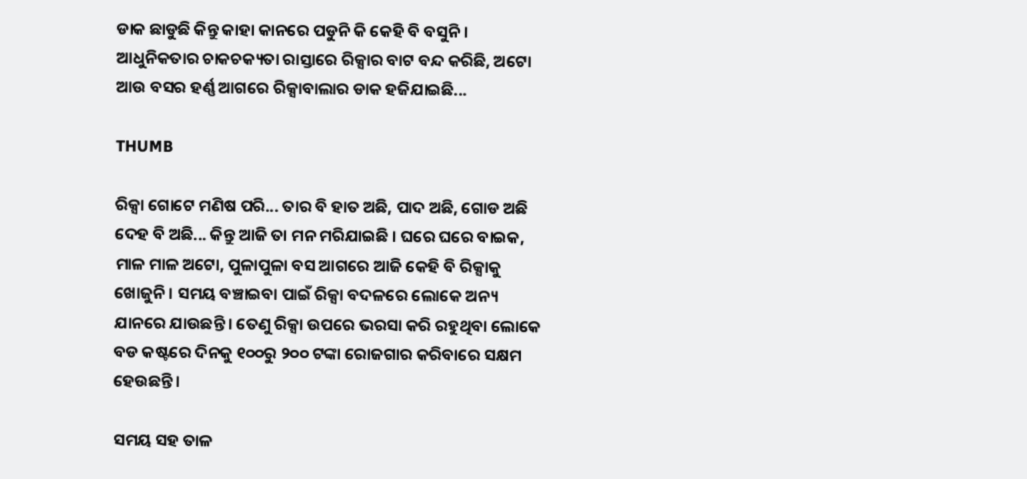ଡାକ ଛାଡୁଛି କିନ୍ତୁ କାହା କାନରେ ପଡୁନି କି କେହି ବି ବସୁନି। ଆଧୁନିକତାର ଚାକଚକ୍ୟତା ରାସ୍ତାରେ ରିକ୍ସାର ବାଟ ବନ୍ଦ କରିଛି, ଅଟୋ ଆଉ ବସର ହର୍ଣ୍ଣ ଆଗରେ ରିକ୍ସାବାଲାର ଡାକ ହଜିଯାଇଛି...

THUMB

ରିକ୍ସା ଗୋଟେ ମଣିଷ ପରି... ତାର ବି ହାତ ଅଛି, ପାଦ ଅଛି, ଗୋଡ ଅଛି ଦେହ ବି ଅଛି... କିନ୍ତୁ ଆଜି ତା ମନ ମରିଯାଇଛି । ଘରେ ଘରେ ବାଇକ, ମାଳ ମାଳ ଅଟୋ, ପୁଳାପୁଳା ବସ ଆଗରେ ଆଜି କେହି ବି ରିକ୍ସାକୁ ଖୋଜୁନି । ସମୟ ବଞ୍ଚାଇବା ପାଇଁ ରିକ୍ସା ବଦଳରେ ଲୋକେ ଅନ୍ୟ ଯାନରେ ଯାଉଛନ୍ତି । ତେଣୁ ରିକ୍ସା ଉପରେ ଭରସା କରି ରହୁଥିବା ଲୋକେ ବଡ କଷ୍ଟରେ ଦିନକୁ ୧୦୦ରୁ ୨୦୦ ଟଙ୍କା ରୋଜଗାର କରିବାରେ ସକ୍ଷମ ହେଉଛନ୍ତି ।

ସମୟ ସହ ତାଳ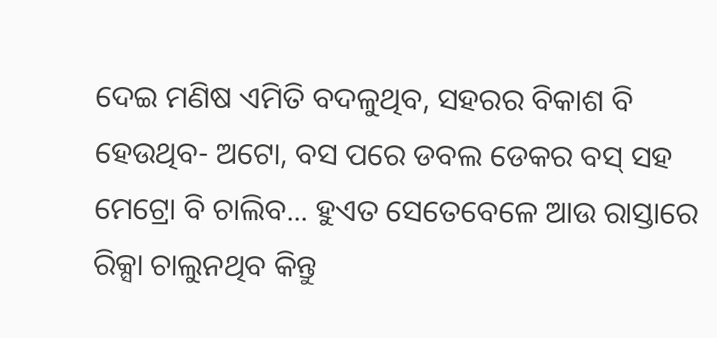ଦେଇ ମଣିଷ ଏମିତି ବଦଳୁଥିବ, ସହରର ବିକାଶ ବି ହେଉଥିବ- ଅଟୋ, ବସ ପରେ ଡବଲ ଡେକର ବସ୍ ସହ ମେଟ୍ରୋ ବି ଚାଲିବ... ହୁଏତ ସେତେବେଳେ ଆଉ ରାସ୍ତାରେ ରିକ୍ସା ଚାଲୁନଥିବ କିନ୍ତୁ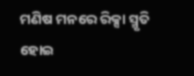ମଣିଷ ମନରେ ରିକ୍ସା ସ୍ମୃତି ହୋଇ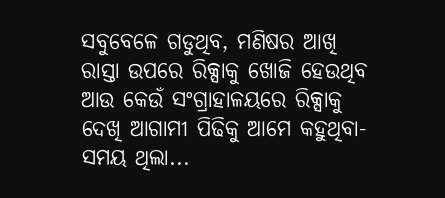ସବୁବେଳେ ଗଡୁଥିବ, ମଣିଷର ଆଖି ରାସ୍ତା ଉପରେ ରିକ୍ସାକୁ ଖୋଜି ହେଉଥିବ ଆଉ କେଉଁ ସଂଗ୍ରାହାଳୟରେ ରିକ୍ସାକୁ ଦେଖି ଆଗାମୀ ପିଢିକୁ ଆମେ କହୁଥିବା- ସମୟ ଥିଲା...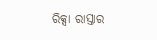ରିକ୍ସା ରାସ୍ତାର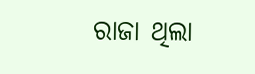ରାଜା ଥିଲା